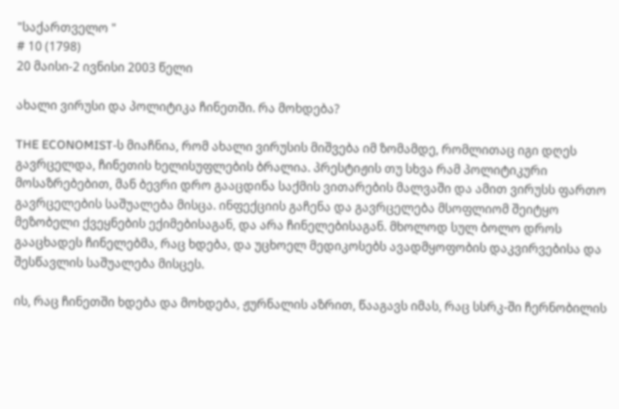"საქართველო "
# 10 (1798)
20 მაისი-2 ივნისი 2003 წელი

ახალი ვირუსი და პოლიტიკა ჩინეთში. რა მოხდება?

THE ECONOMIST-ს მიაჩნია, რომ ახალი ვირუსის მიშვება იმ ზომამდე, რომლითაც იგი დღეს გავრცელდა, ჩინეთის ხელისუფლების ბრალია. პრესტიჟის თუ სხვა რამ პოლიტიკური მოსაზრებებით, მან ბევრი დრო გააცდინა საქმის ვითარების მალვაში და ამით ვირუსს ფართო გავრცელების საშუალება მისცა. ინფექციის გაჩენა და გავრცელება მსოფლიომ შეიტყო მეზობელი ქვეყნების ექიმებისაგან, და არა ჩინელებისაგან. მხოლოდ სულ ბოლო დროს გააცხადეს ჩინელებმა, რაც ხდება, და უცხოელ მედიკოსებს ავადმყოფობის დაკვირვებისა და შესწავლის საშუალება მისცეს.

ის, რაც ჩინეთში ხდება და მოხდება, ჟურნალის აზრით, წააგავს იმას, რაც სსრკ-ში ჩერნობილის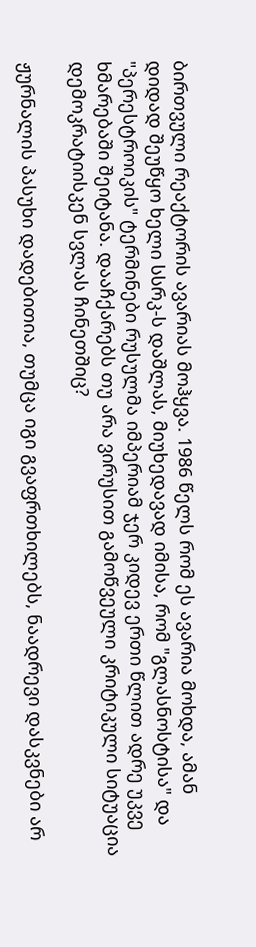ბირთვული რეაქტორის ავარიას მოჰყვა. 1986 წელს რომ ეს ავარია მოხდა, ამან დიდად შეუწყო ხელი სსრკ-ს დაშლას, მიუხედავად იმისა, რომ "გლასნოსტისა" და "პერესტროიკის" ტერმინები რუსულმა იმპერიამ ჯერ კიდევ ერთი წლით ადრე უკვე ხმარებაში შეიტანა. დააჩქარებს თუ არა ვირუსით გამოწვეული კრიტიკული სიტუაცია დემოკრატიისკენ სვლას ჩინეთშიც?

ჟურნალის პასუხი დადებითია, თუმცა იგი გვაფრთხილებს, ნაადრევი დასკვნები არ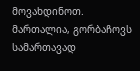მოვახდინოთ. მართალია, გორბაჩოვს სამართავად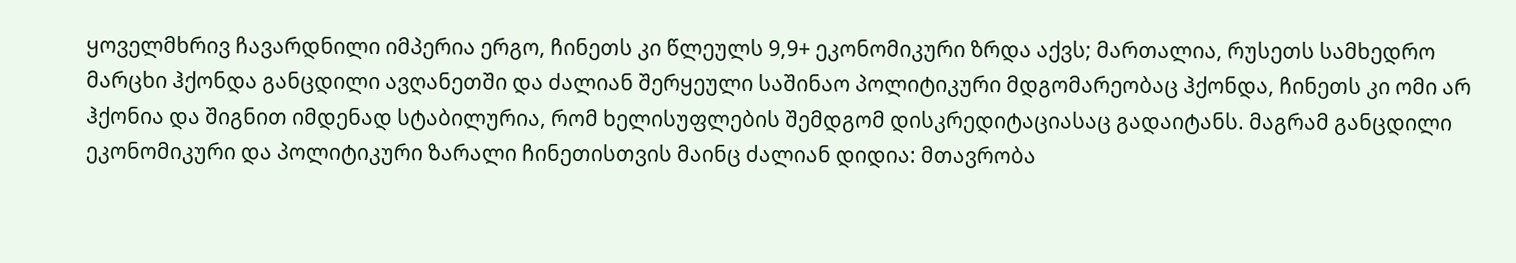ყოველმხრივ ჩავარდნილი იმპერია ერგო, ჩინეთს კი წლეულს 9,9+ ეკონომიკური ზრდა აქვს; მართალია, რუსეთს სამხედრო მარცხი ჰქონდა განცდილი ავღანეთში და ძალიან შერყეული საშინაო პოლიტიკური მდგომარეობაც ჰქონდა, ჩინეთს კი ომი არ ჰქონია და შიგნით იმდენად სტაბილურია, რომ ხელისუფლების შემდგომ დისკრედიტაციასაც გადაიტანს. მაგრამ განცდილი ეკონომიკური და პოლიტიკური ზარალი ჩინეთისთვის მაინც ძალიან დიდია: მთავრობა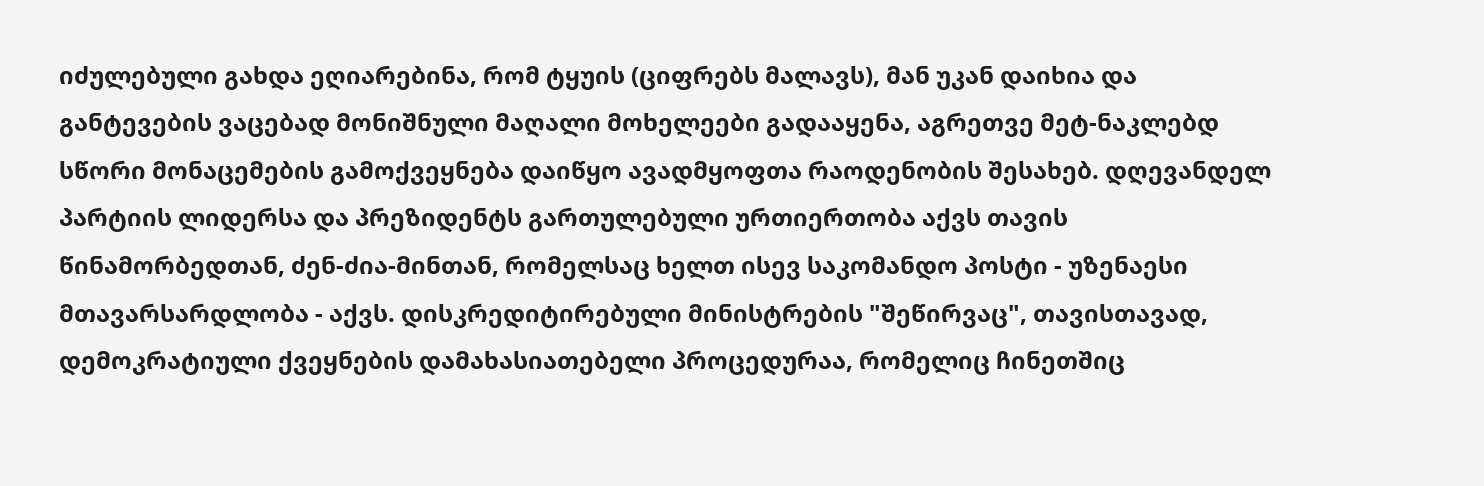იძულებული გახდა ეღიარებინა, რომ ტყუის (ციფრებს მალავს), მან უკან დაიხია და განტევების ვაცებად მონიშნული მაღალი მოხელეები გადააყენა, აგრეთვე მეტ-ნაკლებდ სწორი მონაცემების გამოქვეყნება დაიწყო ავადმყოფთა რაოდენობის შესახებ. დღევანდელ პარტიის ლიდერსა და პრეზიდენტს გართულებული ურთიერთობა აქვს თავის წინამორბედთან, ძენ-ძია-მინთან, რომელსაც ხელთ ისევ საკომანდო პოსტი - უზენაესი მთავარსარდლობა - აქვს. დისკრედიტირებული მინისტრების "შეწირვაც", თავისთავად, დემოკრატიული ქვეყნების დამახასიათებელი პროცედურაა, რომელიც ჩინეთშიც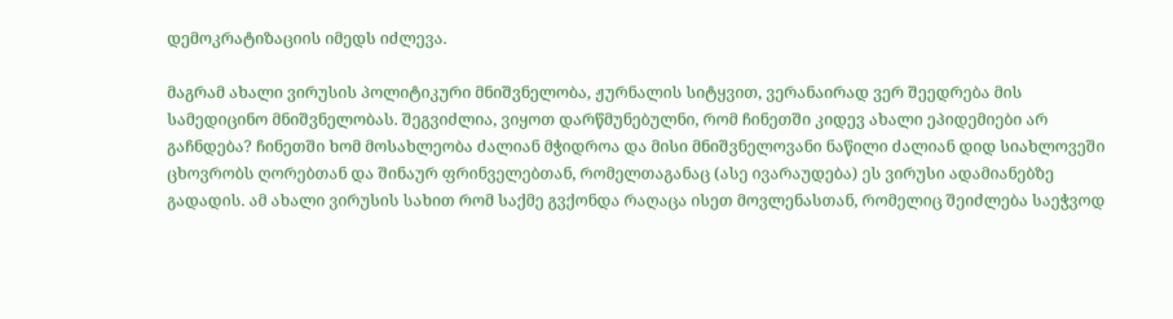დემოკრატიზაციის იმედს იძლევა.

მაგრამ ახალი ვირუსის პოლიტიკური მნიშვნელობა, ჟურნალის სიტყვით, ვერანაირად ვერ შეედრება მის სამედიცინო მნიშვნელობას. შეგვიძლია, ვიყოთ დარწმუნებულნი, რომ ჩინეთში კიდევ ახალი ეპიდემიები არ გაჩნდება? ჩინეთში ხომ მოსახლეობა ძალიან მჭიდროა და მისი მნიშვნელოვანი ნაწილი ძალიან დიდ სიახლოვეში ცხოვრობს ღორებთან და შინაურ ფრინველებთან, რომელთაგანაც (ასე ივარაუდება) ეს ვირუსი ადამიანებზე გადადის. ამ ახალი ვირუსის სახით რომ საქმე გვქონდა რაღაცა ისეთ მოვლენასთან, რომელიც შეიძლება საეჭვოდ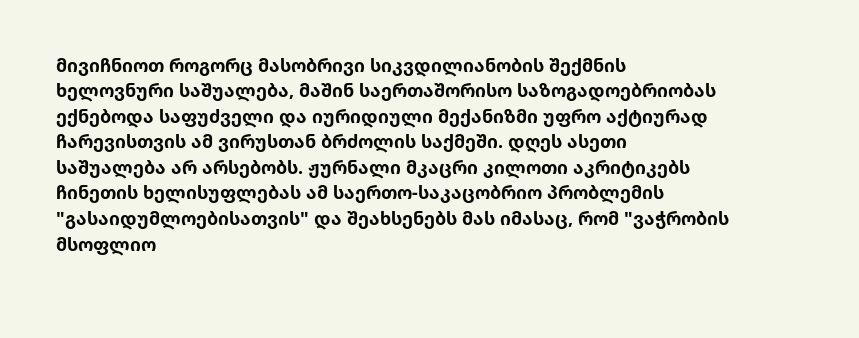მივიჩნიოთ როგორც მასობრივი სიკვდილიანობის შექმნის ხელოვნური საშუალება, მაშინ საერთაშორისო საზოგადოებრიობას ექნებოდა საფუძველი და იურიდიული მექანიზმი უფრო აქტიურად ჩარევისთვის ამ ვირუსთან ბრძოლის საქმეში. დღეს ასეთი საშუალება არ არსებობს. ჟურნალი მკაცრი კილოთი აკრიტიკებს ჩინეთის ხელისუფლებას ამ საერთო-საკაცობრიო პრობლემის "გასაიდუმლოებისათვის" და შეახსენებს მას იმასაც, რომ "ვაჭრობის მსოფლიო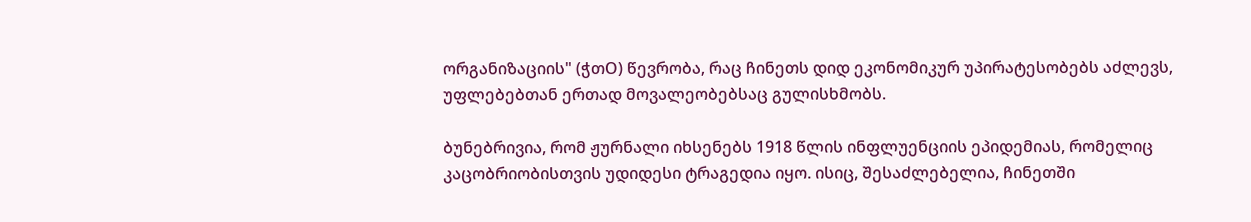ორგანიზაციის" (ჭთO) წევრობა, რაც ჩინეთს დიდ ეკონომიკურ უპირატესობებს აძლევს, უფლებებთან ერთად მოვალეობებსაც გულისხმობს.

ბუნებრივია, რომ ჟურნალი იხსენებს 1918 წლის ინფლუენციის ეპიდემიას, რომელიც კაცობრიობისთვის უდიდესი ტრაგედია იყო. ისიც, შესაძლებელია, ჩინეთში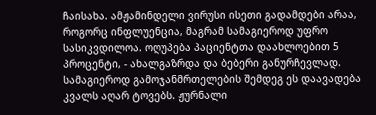ჩაისახა. ამჟამინდელი ვირუსი ისეთი გადამდები არაა, როგორც ინფლუენცია, მაგრამ სამაგიეროდ უფრო სასიკვდილოა. ოღუპება პაციენტთა დაახლოებით 5 პროცენტი, - ახალგაზრდა და ბებერი განურჩევლად. სამაგიეროდ გამოჯანმრთელების შემდეგ ეს დაავადება კვალს აღარ ტოვებს. ჟურნალი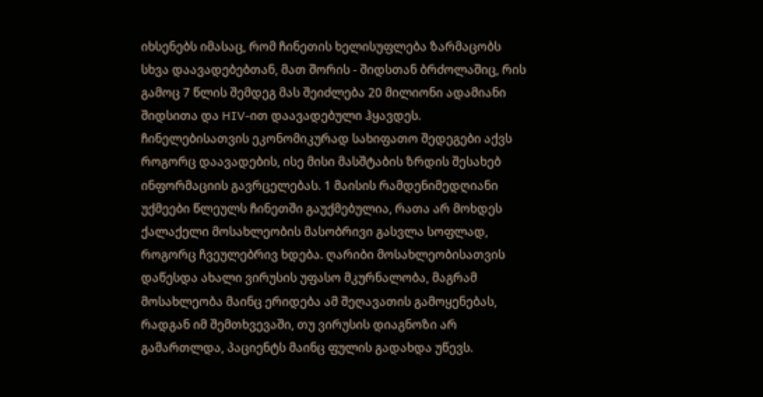იხსენებს იმასაც, რომ ჩინეთის ხელისუფლება ზარმაცობს სხვა დაავადებებთან, მათ შორის - შიდსთან ბრძოლაშიც, რის გამოც 7 წლის შემდეგ მას შეიძლება 20 მილიონი ადამიანი შიდსითა და HIV-ით დაავადებული ჰყავდეს. ჩინელებისათვის ეკონომიკურად სახიფათო შედეგები აქვს როგორც დაავადების, ისე მისი მასშტაბის ზრდის შესახებ ინფორმაციის გავრცელებას. 1 მაისის რამდენიმედღიანი უქმეები წლეულს ჩინეთში გაუქმებულია, რათა არ მოხდეს ქალაქელი მოსახლეობის მასობრივი გასვლა სოფლად, როგორც ჩვეულებრივ ხდება. ღარიბი მოსახლეობისათვის დაწესდა ახალი ვირუსის უფასო მკურნალობა, მაგრამ მოსახლეობა მაინც ერიდება ამ შეღავათის გამოყენებას, რადგან იმ შემთხვევაში, თუ ვირუსის დიაგნოზი არ გამართლდა, პაციენტს მაინც ფულის გადახდა უწევს.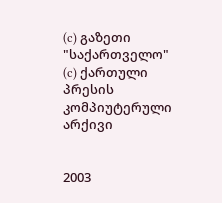(c) გაზეთი "საქართველო"
(c) ქართული პრესის კომპიუტერული არქივი


2003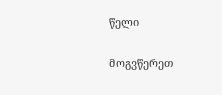წელი

მოგვწერეთ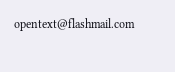opentext@flashmail.com